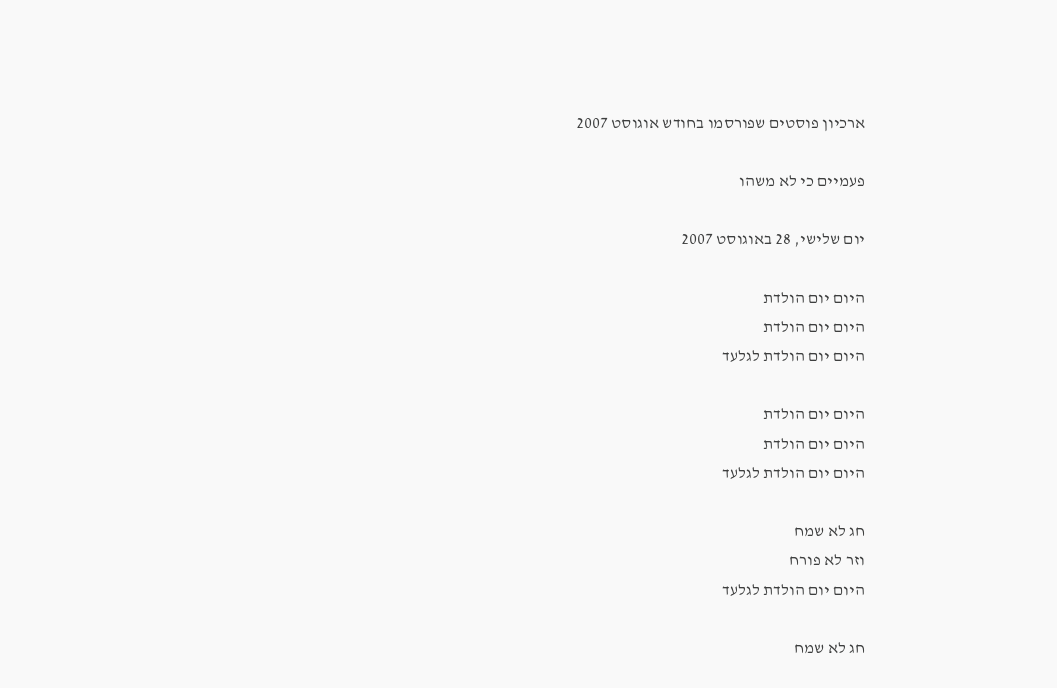ארכיון פוסטים שפורסמו בחודש אוגוסט 2007

פעמיים כי לא משהו

יום שלישי, 28 באוגוסט 2007

היום יום הולדת
היום יום הולדת
היום יום הולדת לגלעד

היום יום הולדת
היום יום הולדת
היום יום הולדת לגלעד

חג לא שמח
וזר לא פורח
היום יום הולדת לגלעד

חג לא שמח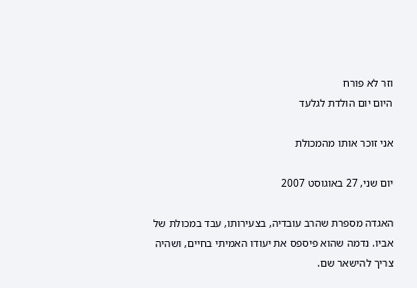וזר לא פורח
היום יום הולדת לגלעד

אני זוכר אותו מהמכולת

יום שני, 27 באוגוסט 2007

האגדה מספרת שהרב עובדיה, בצעירותו, עבד במכולת של אביו. נדמה שהוא פיספס את יעודו האמיתי בחיים, ושהיה צריך להישאר שם.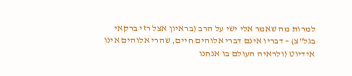למרות מה שאמר אלי ישי על הרב (בראיון אצל רזי ברקאי בגל"צ) – דבריו אינם דברי אלוהים חיים, שהרי אלוהים אינו אידיוט (ולראיה העולם בו אנחנו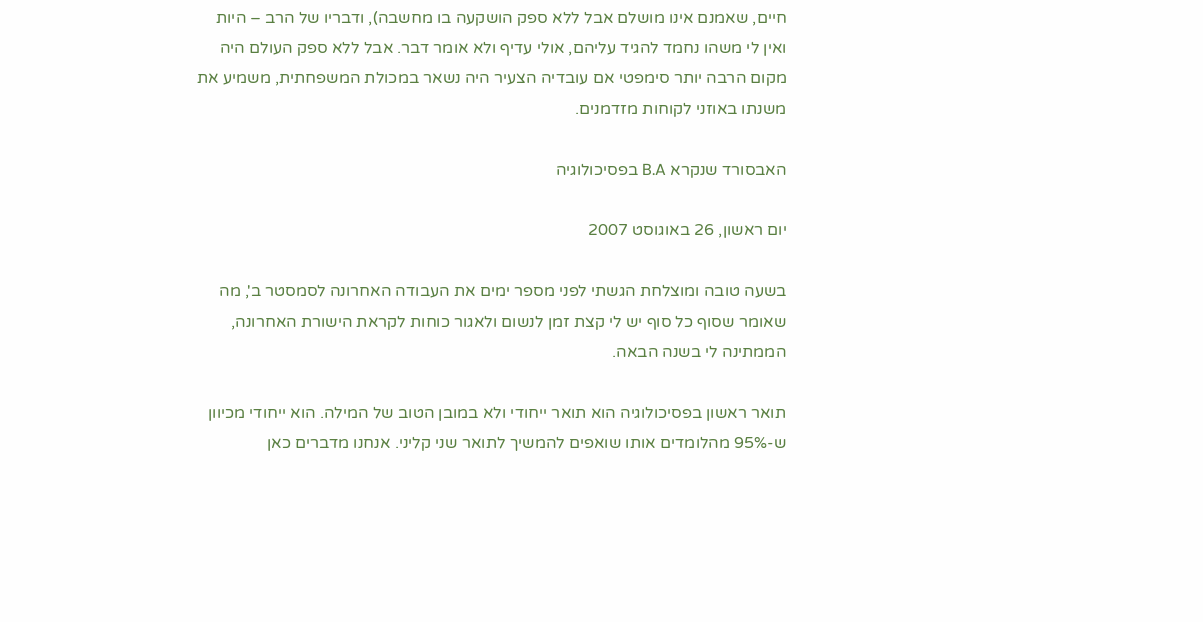חיים, שאמנם אינו מושלם אבל ללא ספק הושקעה בו מחשבה), ודבריו של הרב – היות ואין לי משהו נחמד להגיד עליהם, אולי עדיף ולא אומר דבר. אבל ללא ספק העולם היה מקום הרבה יותר סימפטי אם עובדיה הצעיר היה נשאר במכולת המשפחתית, משמיע את משנתו באוזני לקוחות מזדמנים.

האבסורד שנקרא B.A בפסיכולוגיה

יום ראשון, 26 באוגוסט 2007

בשעה טובה ומוצלחת הגשתי לפני מספר ימים את העבודה האחרונה לסמסטר ב', מה שאומר שסוף כל סוף יש לי קצת זמן לנשום ולאגור כוחות לקראת הישורת האחרונה, הממתינה לי בשנה הבאה.

תואר ראשון בפסיכולוגיה הוא תואר ייחודי ולא במובן הטוב של המילה. הוא ייחודי מכיוון ש-95% מהלומדים אותו שואפים להמשיך לתואר שני קליני. אנחנו מדברים כאן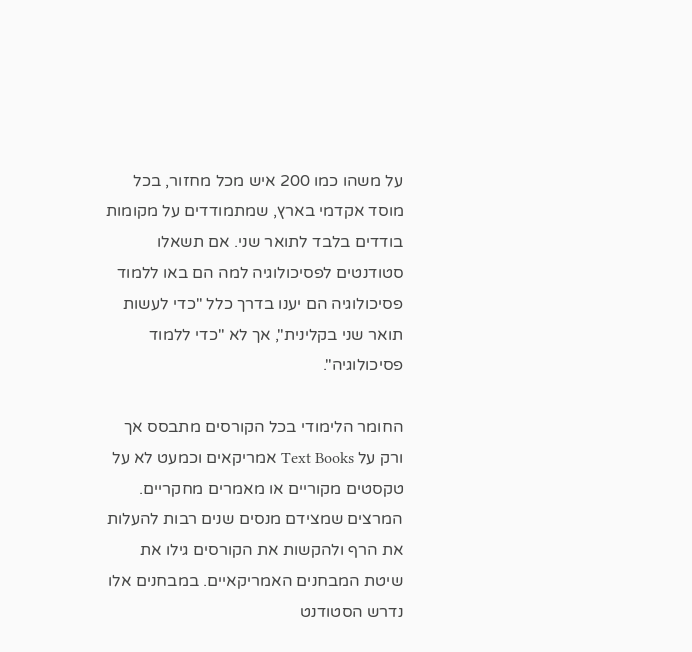על משהו כמו 200 איש מכל מחזור, בכל מוסד אקדמי בארץ, שמתמודדים על מקומות בודדים בלבד לתואר שני. אם תשאלו סטודנטים לפסיכולוגיה למה הם באו ללמוד פסיכולוגיה הם יענו בדרך כלל "כדי לעשות תואר שני בקלינית", אך לא "כדי ללמוד פסיכולוגיה".

החומר הלימודי בכל הקורסים מתבסס אך ורק על Text Books אמריקאים וכמעט לא על טקסטים מקוריים או מאמרים מחקריים. המרצים שמצידם מנסים שנים רבות להעלות את הרף ולהקשות את הקורסים גילו את שיטת המבחנים האמריקאיים. במבחנים אלו נדרש הסטודנט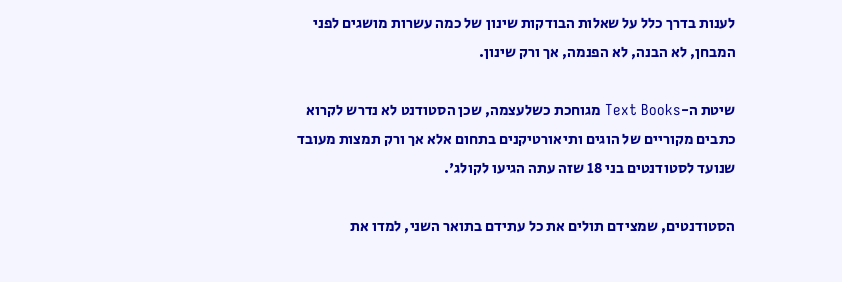לענות בדרך כלל על שאלות הבודקות שינון של כמה עשרות מושגים לפני המבחן, לא הבנה, לא הפנמה, אך ורק שינון.

שיטת ה-Text Books מגוחכת כשלעצמה, שכן הסטודנט לא נדרש לקרוא כתבים מקוריים של הוגים ותיאורטיקנים בתחום אלא אך ורק תמצות מעובד שנועד לסטודנטים בני 18 שזה עתה הגיעו לקולג'.

הסטודנטים, שמצידם תולים את כל עתידם בתואר השני, למדו את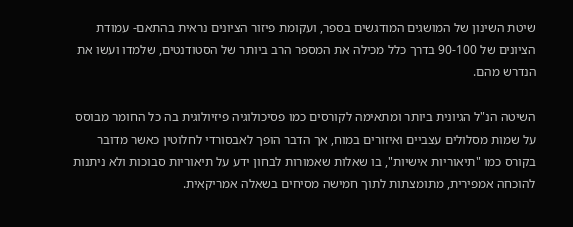שיטת השינון של המושגים המודגשים בספר, ועקומת פיזור הציונים נראית בהתאם- עמודת הציונים של 90-100 בדרך כלל מכילה את המספר הרב ביותר של הסטודנטים, שלמדו ועשו את הנדרש מהם.

השיטה הנ"ל הגיונית ביותר ומתאימה לקורסים כמו פסיכולוגיה פיזיולוגית בה כל החומר מבוסס על שמות מסלולים עצביים ואיזורים במוח, אך הדבר הופך לאבסורדי לחלוטין כאשר מדובר בקורס כמו "תיאוריות אישיות", בו שאלות שאמורות לבחון ידע על תיאוריות סבוכות ולא ניתנות להוכחה אמפירית, מתומצתות לתוך חמישה מסיחים בשאלה אמריקאית.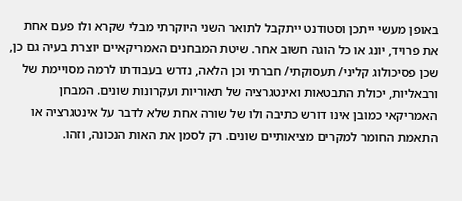באופן מעשי ייתכן וסטודנט ייתקבל לתואר השני היוקרתי מבלי שקרא ולו פעם אחת את פרויד, יונג או כל הוגה חשוב אחר. שיטת המבחנים האמריקאיים יוצרת בעיה גם כן, שכן פסיכולוג קליני/ תעסוקתי/ חברתי וכן הלאה, נדרש בעבודתו לרמה מסויימת של ורבאליות, יכולת התבטאות ואינטגרציה של תאוריות ועקרונות שונים. המבחן האמריקאי כמובן אינו דורש כתיבה ולו של שורה אחת שלא לדבר על אינטגרציה או התאמת החומר למקרים מציאותיים שונים. רק לסמן את האות הנכונה, וזהו.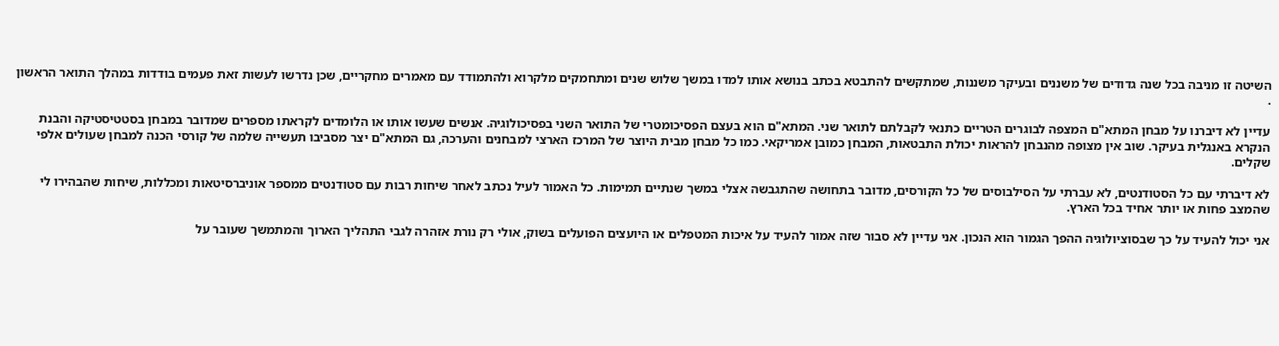השיטה זו מניבה בכל שנה גדודים של משננים ובעיקר משננות, שמתקשים להתבטא בכתב בנושא אותו למדו במשך שלוש שנים ומתחמקים מלקרוא ולהתמודד עם מאמרים מחקריים, שכן נדרשו לעשות זאת פעמים בודדות במהלך התואר הראשון .

עדיין לא דיברנו על מבחן המתא"ם המצפה לבוגרים הטריים כתנאי לקבלתם לתואר שני. המתא"ם הוא בעצם הפסיכומטרי של התואר השני בפסיכולוגיה. אנשים שעשו אותו או הלומדים לקראתו מספרים שמדובר במבחן בסטטיסטיקה והבנת הנקרא באנגלית בעיקר. שוב אין מצופה מהנבחן להראות יכולת התבטאות, המבחן כמובן אמריקאי. כמו כל מבחן מבית היוצר של המרכז הארצי למבחנים והערכה, גם המתא"ם יצר מסביבו תעשייה שלמה של קורסי הכנה למבחן שעולים אלפי שקלים.

לא דיברתי עם כל הסטודנטים, לא עברתי על הסילבוסים של כל הקורסים, מדובר בתחושה שהתגבשה אצלי במשך שנתיים תמימות. כל האמור לעיל נכתב לאחר שיחות רבות עם סטודנטים ממספר אוניברסיטאות ומכללות, שיחות שהבהירו לי שהמצב פחות או יותר אחיד בכל הארץ.

אני יכול להעיד על כך שבסוציולוגיה ההפך הגמור הוא הנכון. אני עדיין לא סבור שזה אמור להעיד על איכות המטפלים או היועצים הפועלים בשוק, אולי רק נורת אזהרה לגבי התהליך הארוך והמתמשך שעובר על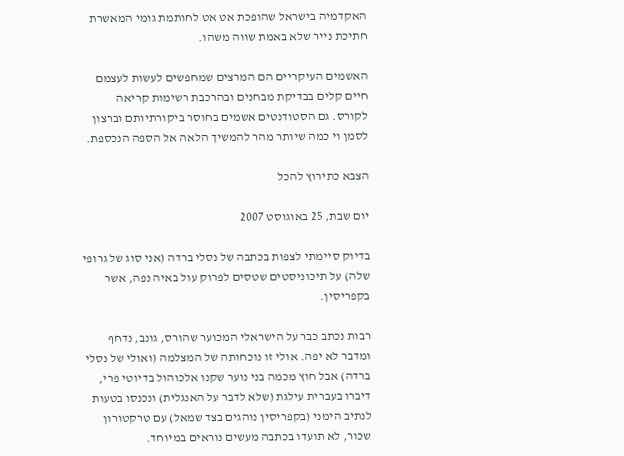האקדמיה בישראל שהופכת אט אט לחותמת גומי המאשרת חתיכת נייר שלא באמת שווה משהו.

האשמים העיקריים הם המרצים שמחפשים לעשות לעצמם חיים קלים בבדיקת מבחנים ובהרכבת רשימות קריאה לקורס. גם הסטודנטים אשמים בחוסר ביקורתיותם וברצון לסמן וי כמה שיותר מהר להמשיך הלאה אל הספה הנכספת.

הצבא כתירוץ להכל

יום שבת, 25 באוגוסט 2007

בדיוק סיימתי לצפות בכתבה של נסלי ברדה (אני סוג של גרופי שלה) על תיכוניסטים שטסים לפרוק עול באיה נפה, אשר בקפריסין.

רבות נכתב כבר על הישראלי המכוער שהורס, גונב, נדחף ומדבר לא יפה. אולי זו נוכחותה של המצלמה (ואולי של נסלי ברדה) אבל חוץ מכמה בני נוער שקנו אלכוהול בדיוטי פרי, דיברו בעברית עילגת (שלא לדבר על האנגלית) ונכנסו בטעות לנתיב הימני (בקפריסין נוהגים בצד שמאל) עם טרקטורון שכור, לא תועדו בכתבה מעשים נוראים במיוחד.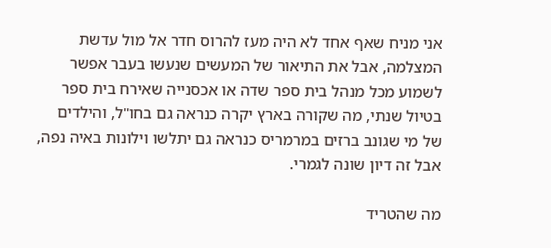אני מניח שאף אחד לא היה מעז להרוס חדר אל מול עדשת המצלמה, אבל את התיאור של המעשים שנעשו בעבר אפשר לשמוע מכל מנהל בית ספר שדה או אכסנייה שאירח בית ספר בטיול שנתי, מה שקורה בארץ יקרה כנראה גם בחו"ל, והילדים של מי שגונב ברזים במרמריס כנראה גם יתלשו וילונות באיה נפה, אבל זה דיון שונה לגמרי.

מה שהטריד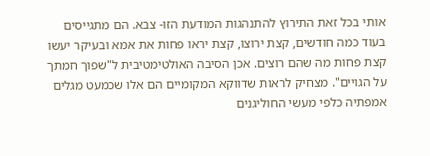אותי בכל זאת התירוץ להתנהגות המודעת הזו- צבא. הם מתגייסים בעוד כמה חודשים, קצת ירוצו, קצת יראו פחות את אמא ובעיקר יעשו קצת פחות מה שהם רוצים. אכן הסיבה האולטימטיבית ל"שפוך חמתך על הגויים". מצחיק לראות שדווקא המקומיים הם אלו שכמעט מגלים אמפתיה כלפי מעשי החוליגנים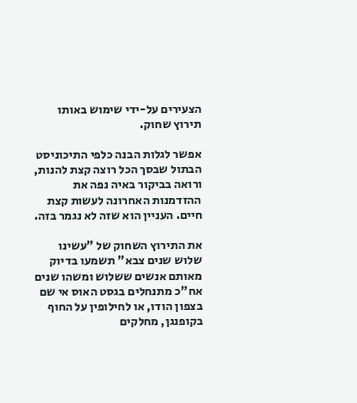הצעירים על-ידי שימוש באותו תירוץ שחוק.

אפשר לגלות הבנה כלפי התיכוניסט הבתול שבסך הכל רוצה קצת להנות, ורואה בביקור באיה נפה את ההזדמנות האחרונה לעשות קצת חיים. העניין הוא שזה לא נגמר בזה.

את התירוץ השחוק של "עשינו שלוש שנים צבא" תשמעו בדיוק מאותם אנשים ששלוש ומשהו שנים אח"כ מתנחלים בגסט האוס אי שם בצפון הודו, או לחילופין על החוף בקופנגן, מחלקים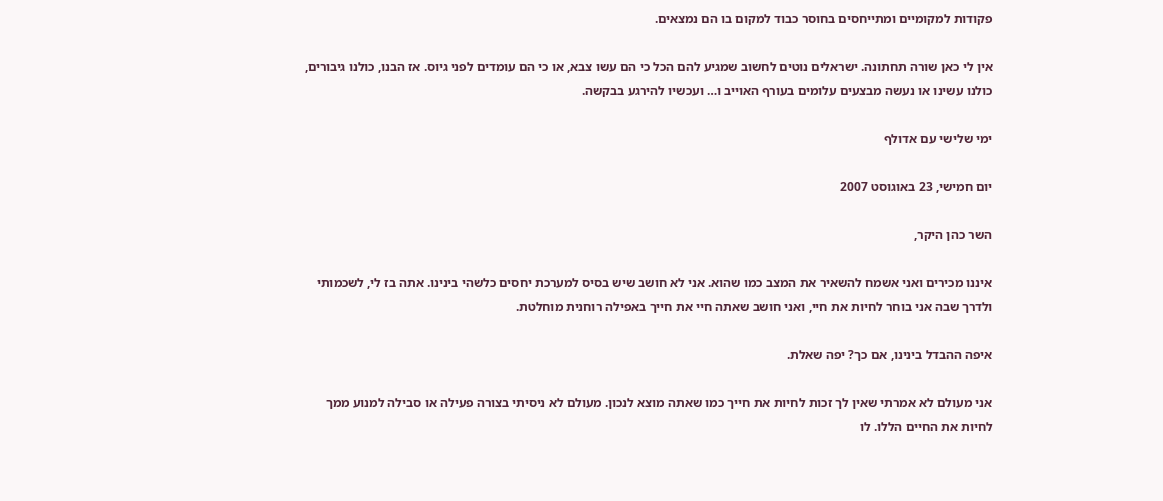פקודות למקומיים ומתייחסים בחוסר כבוד למקום בו הם נמצאים.

אין לי כאן שורה תחתונה. ישראלים נוטים לחשוב שמגיע להם הכל כי הם עשו צבא, או כי הם עומדים לפני גיוס. אז הבנו, כולנו גיבורים, כולנו עשינו או נעשה מבצעים עלומים בעורף האוייב ו… ועכשיו להירגע בבקשה.

ימי שלישי עם אדולף

יום חמישי, 23 באוגוסט 2007

השר כהן היקר,

איננו מכירים ואני אשמח להשאיר את המצב כמו שהוא. אני לא חושב שיש בסיס למערכת יחסים כלשהי בינינו. אתה בז לי, לשכמותי ולדרך שבה אני בוחר לחיות את חיי, ואני חושב שאתה חיי את חייך באפילה רוחנית מוחלטת.

איפה ההבדל בינינו, אם כך? יפה שאלת.

אני מעולם לא אמרתי שאין לך זכות לחיות את חייך כמו שאתה מוצא לנכון. מעולם לא ניסיתי בצורה פעילה או סבילה למנוע ממך לחיות את החיים הללו. לו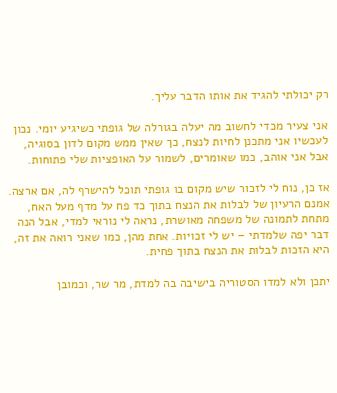רק יכולתי להגיד את אותו הדבר עליך.

אני צעיר מכדי לחשוב מה יעלה בגורלה של גופתי כשיגיע יומי. נכון לעכשיו אני מתכנן לחיות לנצח, כך שאין ממש מקום לדון בסוגיה, אבל אני אוהב, כמו שאומרים, לשמור על האופציות שלי פתוחות.

אז כן, נוח לי לזכור שיש מקום בו גופתי תוכל להישרף לה, אם ארצה. אמנם הרעיון של לבלות את הנצח בתוך כד פח על מדף מעל האח, מתחת לתמונה של משפחה מאושרת, נראה לי נוראי למדי, אבל הנה דבר יפה שלמדתי – יש לי זכויות. אחת מהן, כמו שאני רואה את זה, היא הזכות לבלות את הנצח בתוך פחית.

יתכן ולא למדו הסטוריה בישיבה בה למדת, מר שר, וכמובן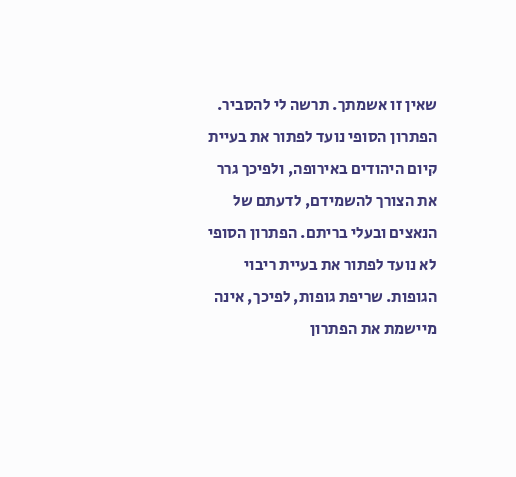שאין זו אשמתך. תרשה לי להסביר. הפתרון הסופי נועד לפתור את בעיית קיום היהודים באירופה, ולפיכך גרר את הצורך להשמידם, לדעתם של הנאצים ובעלי בריתם. הפתרון הסופי לא נועד לפתור את בעיית ריבוי הגופות. שריפת גופות, לפיכך, אינה מיישמת את הפתרון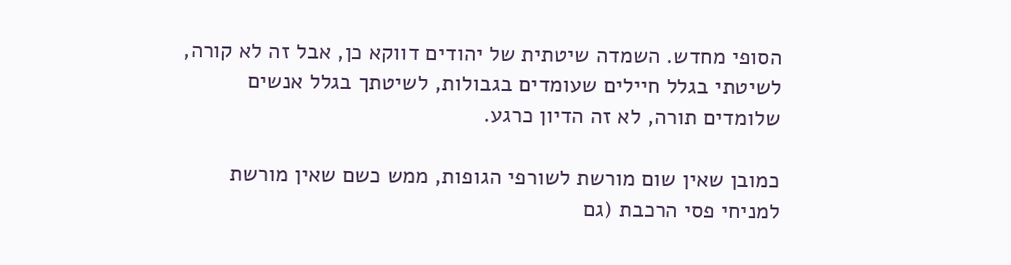הסופי מחדש. השמדה שיטתית של יהודים דווקא כן, אבל זה לא קורה, לשיטתי בגלל חיילים שעומדים בגבולות, לשיטתך בגלל אנשים שלומדים תורה, לא זה הדיון כרגע.

כמובן שאין שום מורשת לשורפי הגופות, ממש כשם שאין מורשת למניחי פסי הרכבת (גם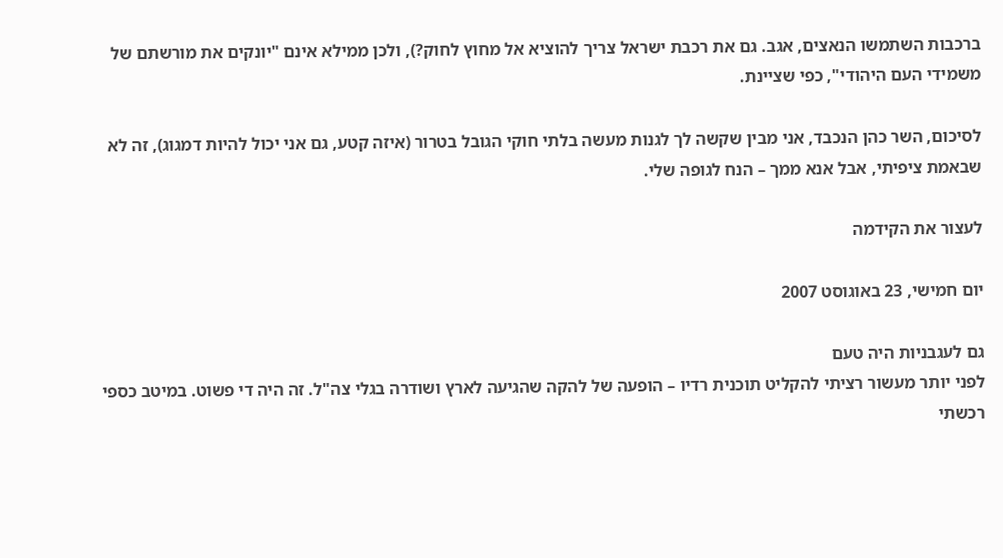ברכבות השתמשו הנאצים, אגב. גם את רכבת ישראל צריך להוציא אל מחוץ לחוק?), ולכן ממילא אינם "יונקים את מורשתם של משמידי העם היהודי", כפי שציינת.

לסיכום, השר כהן הנכבד, אני מבין שקשה לך לגנות מעשה בלתי חוקי הגובל בטרור (איזה קטע, גם אני יכול להיות דמגוג), זה לא שבאמת ציפיתי, אבל אנא ממך – הנח לגופה שלי.

לעצור את הקידמה

יום חמישי, 23 באוגוסט 2007

גם לעגבניות היה טעם
לפני יותר מעשור רציתי להקליט תוכנית רדיו – הופעה של להקה שהגיעה לארץ ושודרה בגלי צה"ל. זה היה די פשוט. במיטב כספי רכשתי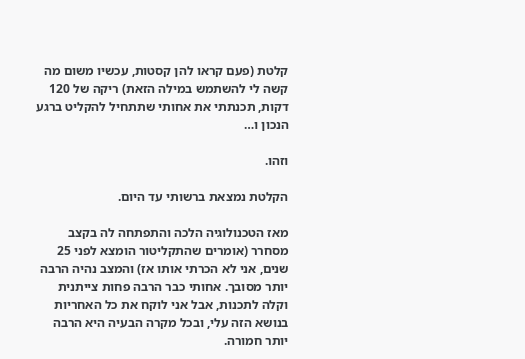קלטת (פעם קראו להן קסטות, עכשיו משום מה קשה לי להשתמש במילה הזאת) ריקה של 120 דקות, תכנתתי את אחותי שתתחיל להקליט ברגע הנכון ו…

וזהו.

הקלטת נמצאת ברשותי עד היום.

מאז הטכנולוגיה הלכה והתפתחה לה בקצב מסחרר (אומרים שהתקליטור הומצא לפני 25 שנים, אני לא הכרתי אותו אז) והמצב נהיה הרבה יותר מסובך. אחותי כבר הרבה פחות צייתנית וקלה לתכנות, אבל אני לוקח את כל האחריות בנושא הזה עלי, ובכל מקרה הבעיה היא הרבה יותר חמורה.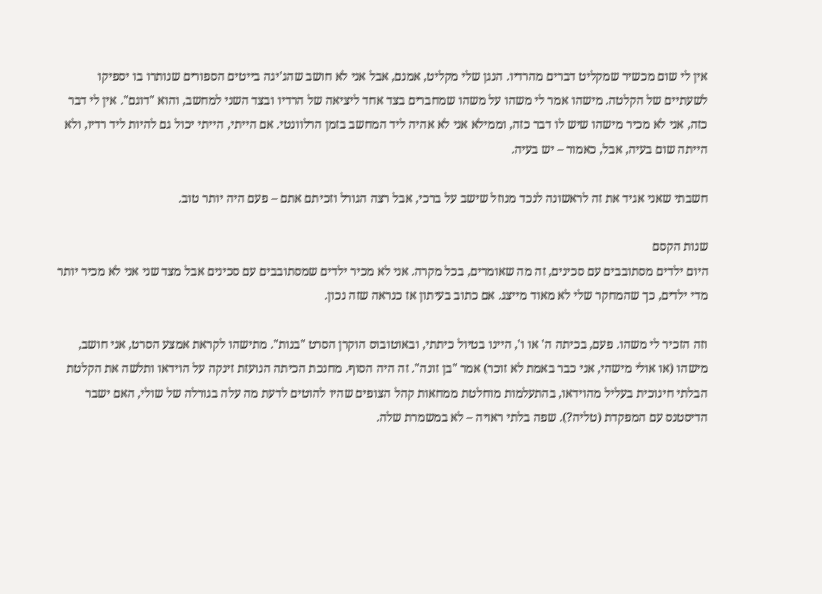אין לי שום מכשיר שמקליט דברים מהרדיו. הנגן שלי מקליט, אמנם, אבל אני לא חושב שהג'יגה בייטים הספורים שנותרו בו יספיקו לשעתיים של הקלטה. מישהו אמר לי משהו על משהו שמחברים בצד אחד ליציאה של הרדיו ובצד השני למחשב, והוא "דוגם". אין לי דבר כזה, אני לא מכיר מישהו שיש לו דבר כזה, וממילא אני לא אהיה ליד המחשב בזמן הרלוונטי. אם הייתי, הייתי יכול גם להיות ליד רדיו, ולא הייתה שום בעיה, אבל, כאמור – יש בעיה.

חשבתי שאני אגיד את זה לראשונה לנכד מנוזל שישב על ברכי, אבל רצה הגורל וזכיתם אתם – פעם היה יותר טוב.

שנות הקסם
היום ילדים מסתובבים עם סכינים, זה מה שאומרים, בכל מקרה. אני לא מכיר ילדים שמסתובבים עם סכינים אבל מצד שני אני לא מכיר יותר מדי ילדים, כך שהמחקר שלי לא מאוד מייצג. אם כתוב בעיתון אז כנראה שזה נכון.

וזה הזכיר לי משהו. פעם, בכיתה ה' או ו', היינו בטיול כיתתי, ובאוטובוס הוקרן הסרט "בנות". מתישהו לקראת אמצע הסרט, אני חושב, מישהו (או אולי מישהי, אני כבר באמת לא זוכר) אמר "בן זונה". זה היה הסוף. מחנכת הכיתה הנועזת זינקה על הוידאו ותלשה את הקלטת הבלתי חינוכית בעליל מהוידאו, בהתעלמות מוחלטת ממחאות קהל הצופים שהיו להוטים לדעת מה עלה בגורלה של שולי, האם ישבר הדיסטנס עם המפקדת (טליה?). שפה בלתי ראויה – לא במשמרת שלה.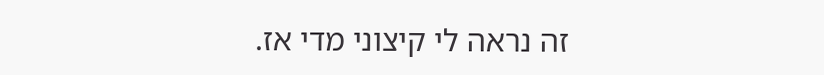זה נראה לי קיצוני מדי אז.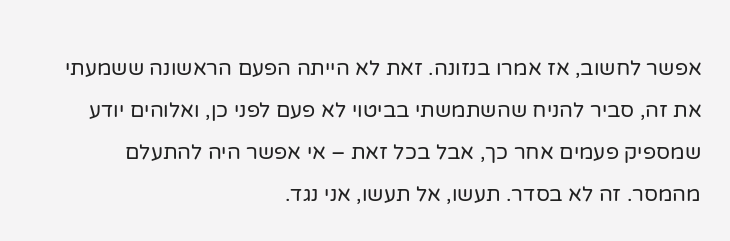אפשר לחשוב, אז אמרו בנזונה. זאת לא הייתה הפעם הראשונה ששמעתי את זה, סביר להניח שהשתמשתי בביטוי לא פעם לפני כן, ואלוהים יודע שמספיק פעמים אחר כך, אבל בכל זאת – אי אפשר היה להתעלם מהמסר. זה לא בסדר. תעשו, אל תעשו, אני נגד.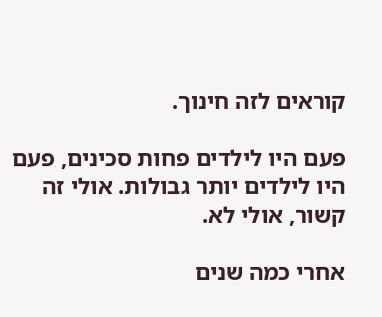קוראים לזה חינוך.

פעם היו לילדים פחות סכינים, פעם היו לילדים יותר גבולות. אולי זה קשור, אולי לא.

אחרי כמה שנים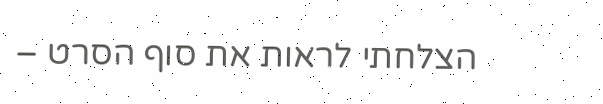הצלחתי לראות את סוף הסרט –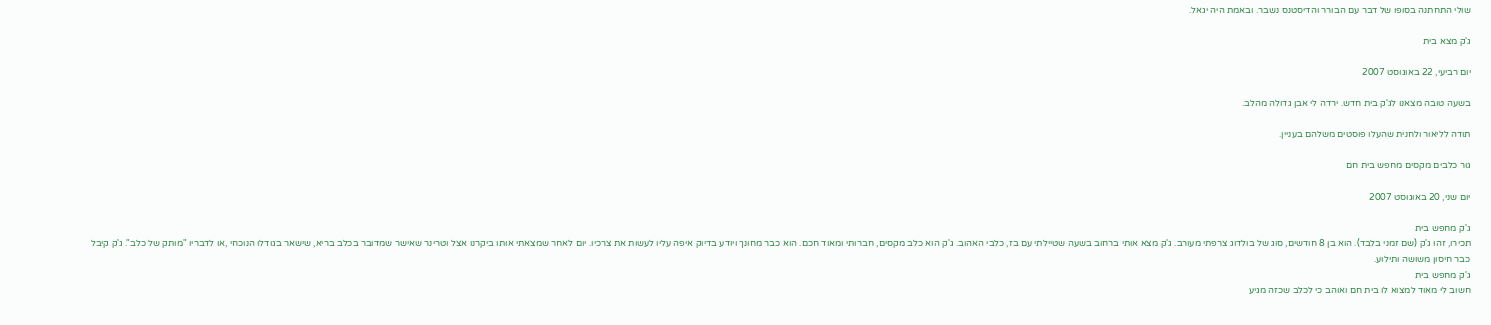שולי התחתנה בסופו של דבר עם הבורר והדיסטנס נשבר. ובאמת היה יגאל.

ג'ק מצא בית

יום רביעי, 22 באוגוסט 2007

בשעה טובה מצאנו לג'ק בית חדש. ירדה לי אבן גדולה מהלב.

תודה לליאור ולחנית שהעלו פוסטים משלהם בעניין.

גור כלבים מקסים מחפש בית חם

יום שני, 20 באוגוסט 2007

ג'ק מחפש בית
תכירו, זהו ג'ק (שם זמני בלבד). הוא בן 8 חודשים, סוג של בולדוג צרפתי מעורב. ג'ק מצא אותי ברחוב בשעה שטיילתי עם בז, כלבי האהוב. ג'ק הוא כלב מקסים, חברותי ומאוד חכם. הוא כבר מחונך ויודע בדיוק איפה עליו לעשות את צרכיו. יום לאחר שמצאתי אותו ביקרנו אצל וטרינר שאישר שמדובר בכלב בריא, שישאר בגודלו הנוכחי ,או לדבריו "מותק של כלב". ג'ק קיבל כבר חיסון משושה ותילוע.
ג'ק מחפש בית
חשוב לי מאוד למצוא לו בית חם ואוהב כי לכלב שכזה מגיע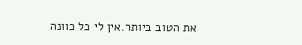את הטוב ביותר.אין לי כל כוונה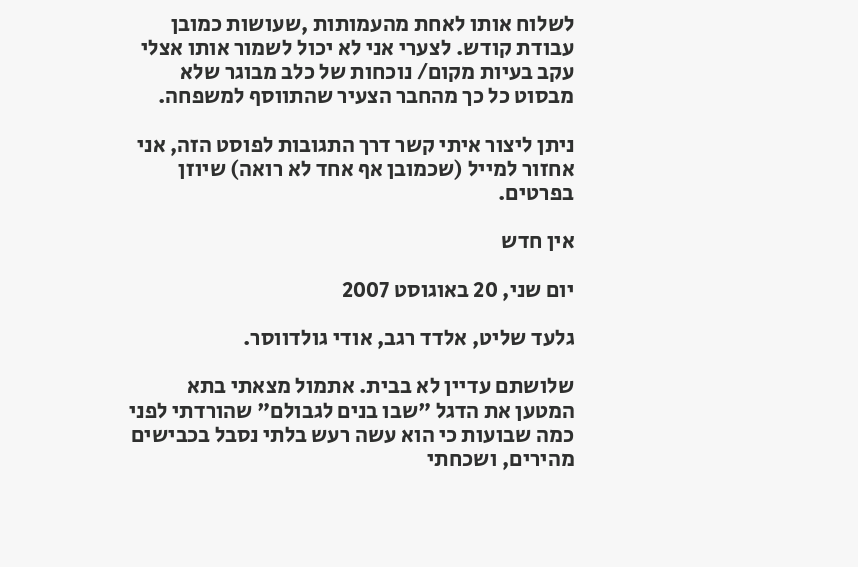לשלוח אותו לאחת מהעמותות ,שעושות כמובן עבודת קודש. לצערי אני לא יכול לשמור אותו אצלי עקב בעיות מקום/ נוכחות של כלב מבוגר שלא מבסוט כל כך מהחבר הצעיר שהתווסף למשפחה.

ניתן ליצור איתי קשר דרך התגובות לפוסט הזה, אני אחזור למייל (שכמובן אף אחד לא רואה) שיוזן בפרטים.

אין חדש

יום שני, 20 באוגוסט 2007

גלעד שליט, אלדד רגב, אודי גולדווסר.

שלושתם עדיין לא בבית. אתמול מצאתי בתא המטען את הדגל "שבו בנים לגבולם" שהורדתי לפני כמה שבועות כי הוא עשה רעש בלתי נסבל בכבישים מהירים, ושכחתי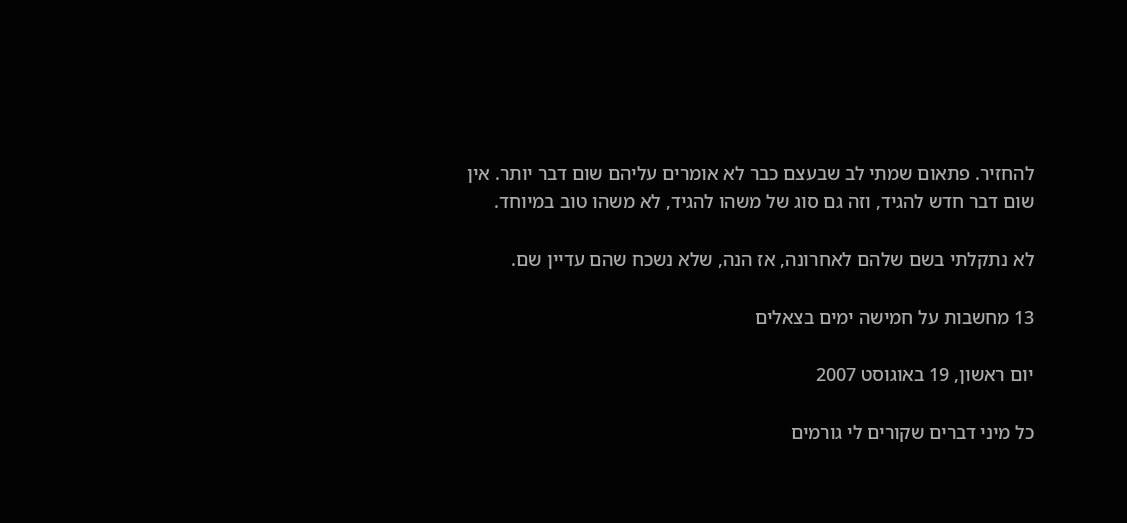להחזיר. פתאום שמתי לב שבעצם כבר לא אומרים עליהם שום דבר יותר. אין שום דבר חדש להגיד, וזה גם סוג של משהו להגיד, לא משהו טוב במיוחד.

לא נתקלתי בשם שלהם לאחרונה, אז הנה, שלא נשכח שהם עדיין שם.

13 מחשבות על חמישה ימים בצאלים

יום ראשון, 19 באוגוסט 2007

כל מיני דברים שקורים לי גורמים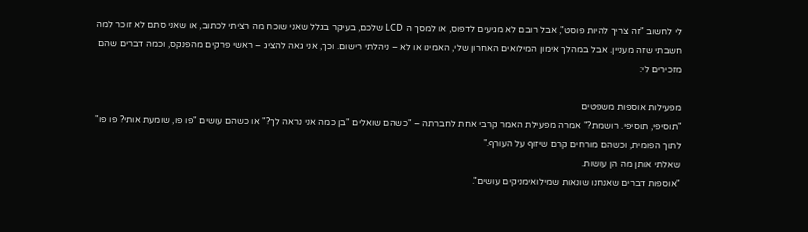לי לחשוב "זה צריך להיות פוסט", אבל רובם לא מגיעים לדפוס, או למסך ה LCD שלכם, בעיקר בגלל שאני שוכח מה רציתי לכתוב, או שאני סתם לא זוכר למה חשבתי שזה מעניין. אבל במהלך אימון המילואים האחרון שלי, האמינו או לא – ניהלתי רישום. וכך, אני גאה להציג – ראשי פרקים מהפנקס, וכמה דברים שהם מזכירים לי:

מפעילות אוספות משפטים
"תוסיפי, תוסיפי. רושמת?" אמרה מפעילת האמר קרבי אחת לחברתה – "כשהם שואלים "בן כמה אני נראה לך?" או כשהם עושים "פו פו, שומעת אותי? פו פו" לתוך הפומית, וכשהם מורחים קרם שיזוף על העורף."
שאלתי אותן מה הן עושות.
"אוספות דברים שאנחנו שונאות שמילואימניקים עושים".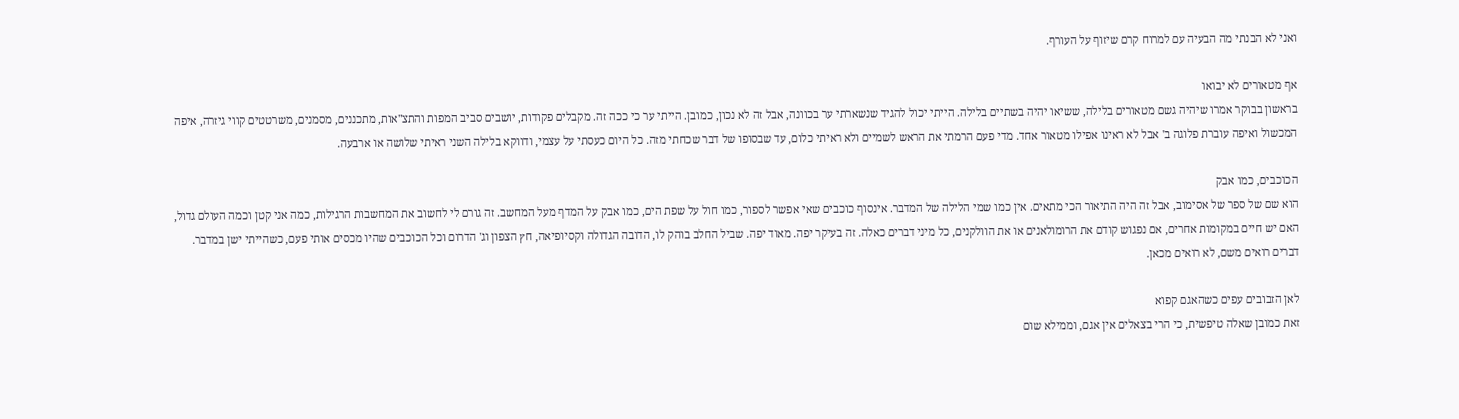ואני לא הבנתי מה הבעיה עם למרוח קרם שיזוף על העורף.

אף מטאורים לא יבואו
בראשון בבוקר אמרו שיהיה גשם מטאורים בלילה, ששיאו יהיה בשתיים בלילה. הייתי יכול להגיד שנשארתי ער בכוונה, אבל זה לא נכון, כמובן. הייתי ער כי ככה זה. מקבלים פקודות, יושבים סביב המפות והתצ"אות, מתכננים, מסמנים, משרטטים קווי גיזרה, איפה המכשול ואיפה עוברת פלוגה ב' אבל לא ראינו אפילו מטאור אחד. מדי פעם הרמתי את הראש לשמיים ולא ראיתי כלום, עד שבסופו של דבר שכחתי מזה. כל היום כעסתי על עצמי, ודווקא בלילה השני ראיתי שלושה או ארבעה.

הכוכבים, כמו אבק
הוא שם של ספר של אסימוב, אבל זה היה התיאור הכי מתאים. אין כמו שמי הלילה של המדבר. אינסוף כוכבים שאי אפשר לספור, כמו חול על שפת הים, כמו אבק על המדף מעל המחשב. זה גורם לי לחשוב את המחשבות הרגילות, כמה אני קטן וכמה העולם גדול, האם יש חיים במקומות אחרים, אם נפגוש קודם את הרומולאנים או את הוולקנים, כל מיני דברים כאלה. זה בעיקר יפה. מאוד יפה. שביל החלב בוהק לו, הדובה הגדולה וקסיופיאה, חץ הצפון וג' הדרום וכל הכוכבים שהיו מכסים אותי פעם, כשהייתי ישן במדבר. דברים רואים משם, לא רואים מכאן.

לאן הזבובים עפים כשהאגם קפוא
זאת כמובן שאלה טיפשית, כי הרי בצאלים אין אגם, וממילא שום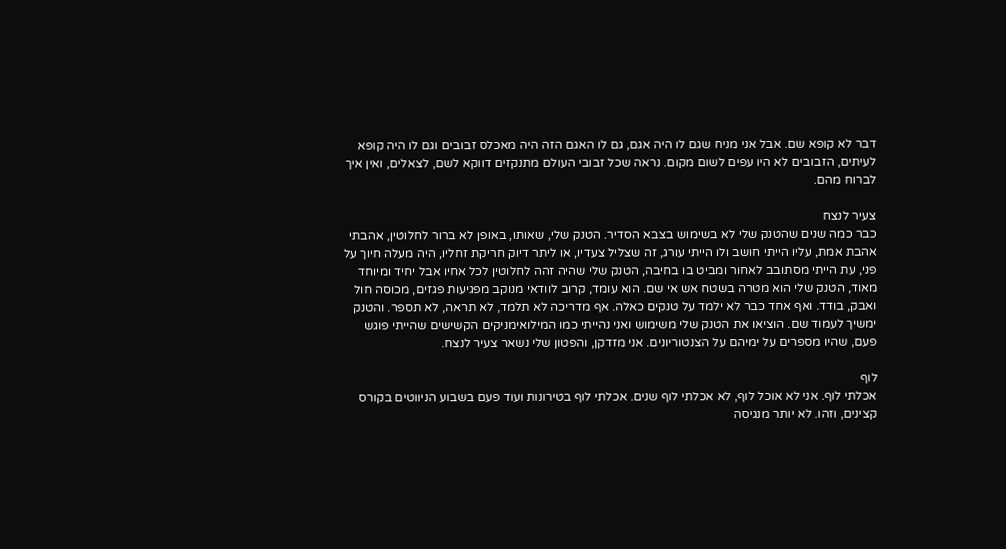דבר לא קופא שם. אבל אני מניח שגם לו היה אגם, גם לו האגם הזה היה מאכלס זבובים וגם לו היה קופא לעיתים, הזבובים לא היו עפים לשום מקום. נראה שכל זבובי העולם מתנקזים דווקא לשם, לצאלים, ואין איך לברוח מהם.

צעיר לנצח
כבר כמה שנים שהטנק שלי לא בשימוש בצבא הסדיר. הטנק שלי, שאותו, באופן לא ברור לחלוטין, אהבתי אהבת אמת, עליו הייתי חושב ולו הייתי עורג, זה שצליל צעדיו, או ליתר דיוק חריקת זחליו, היה מעלה חיוך על פני, עת הייתי מסתובב לאחור ומביט בו בחיבה, הטנק שלי שהיה זהה לחלוטין לכל אחיו אבל יחיד ומיוחד מאוד, הטנק שלי הוא מטרה בשטח אש אי שם. הוא עומד, קרוב לוודאי מנוקב מפגיעות פגזים, מכוסה חול ואבק, בודד. ואף אחד כבר לא ילמד על טנקים כאלה. אף מדריכה לא תלמד, לא תראה, לא תספר. והטנק ימשיך לעמוד שם. הוציאו את הטנק שלי משימוש ואני נהייתי כמו המילואימניקים הקשישים שהייתי פוגש פעם, שהיו מספרים על ימיהם על הצנטוריונים. אני מזדקן, והפטון שלי נשאר צעיר לנצח.

לוף
אכלתי לוף. אני לא אוכל לוף, לא אכלתי לוף שנים. אכלתי לוף בטירונות ועוד פעם בשבוע הניווטים בקורס קצינים, וזהו. לא יותר מנגיסה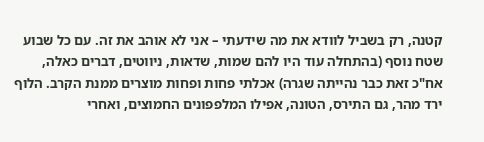קטנה, רק בשביל לוודא את מה שידעתי – אני לא אוהב את זה. עם כל שבוע שטח נוסף (בהתחלה עוד היו להם שמות, שדאות, ניווטים, דברים כאלה, אח"כ זאת כבר נהייתה שגרה) אכלתי פחות ופחות מוצרים ממנת הקרב. הלוף ירד מהר, גם התירס, הטונה, אפילו המלפפונים החמוצים, ואחרי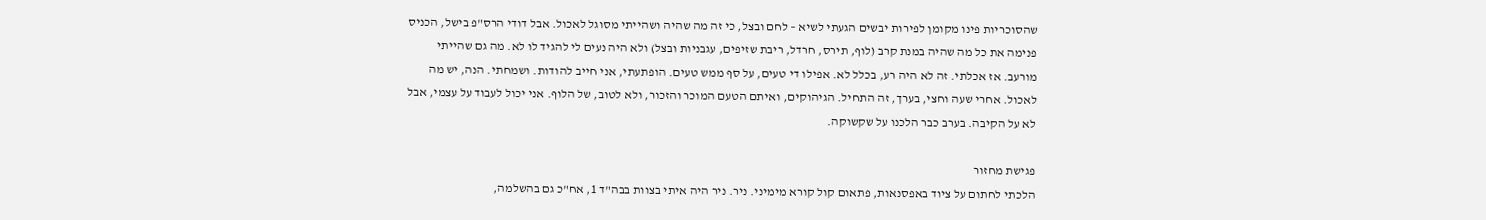שהסוכריות פינו מקומן לפירות יבשים הגעתי לשיא – לחם ובצל, כי זה מה שהיה ושהייתי מסוגל לאכול. אבל דודי הרס"פ בישל, הכניס פנימה את כל מה שהיה במנת קרב (לוף, תירס, חרדל, ריבת שזיפים, עגבניות ובצל) ולא היה נעים לי להגיד לו לא. מה גם שהייתי מורעב. אז אכלתי. זה לא היה רע, בכלל לא. אפילו די טעים, על סף ממש טעים. הופתעתי, אני חייב להודות. ושמחתי. הנה, יש מה לאכול. אחרי שעה וחצי, בערך, זה התחיל. הגיהוקים, ואיתם הטעם המוכר והזכור, ולא לטוב, של הלוף. אני יכול לעבוד על עצמי, אבל לא על הקיבה. בערב כבר הלכנו על שקשוקה.

פגישת מחזור
הלכתי לחתום על ציוד באפסנאות, פתאום קול קורא מימיני. ניר. ניר היה איתי בצוות בבה"ד 1, אח"כ גם בהשלמה,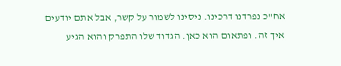אח"כ נפרדנו דרכינו. ניסינו לשמור על קשר, אבל אתם יודעים איך זה. ופתאום הוא כאן. הגדוד שלו התפרק והוא הגיע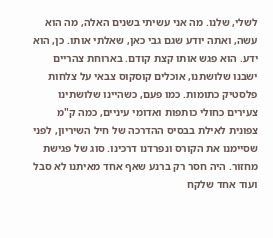לשלי, שלנו. מה אני עשיתי בשנים האלה, מה הוא עשה, ואתה יודע שגם גבי כאן, שאלתי אותו. כן, הוא ידע. הוא פגש אותו קצת קודם. בארוחת צהריים ישבנו שלושתנו, אוכלים קוסקוס צבאי על צלחות פלסטיק כתומות. כמו פעם, כשהיינו שלושתינו צעירים כחולי כותפות ואדומי עיניים, כמה ק"מ צפונית לאילת בבסיס ההדרכה של חיל השיריון, לפני שסיימנו את הקורס ונפרדנו דרכינו. סוג של פגישת מחזור. היה חסר רק ברנע שאף אחד מאיתנו לא סבל ועוד אחד שלקח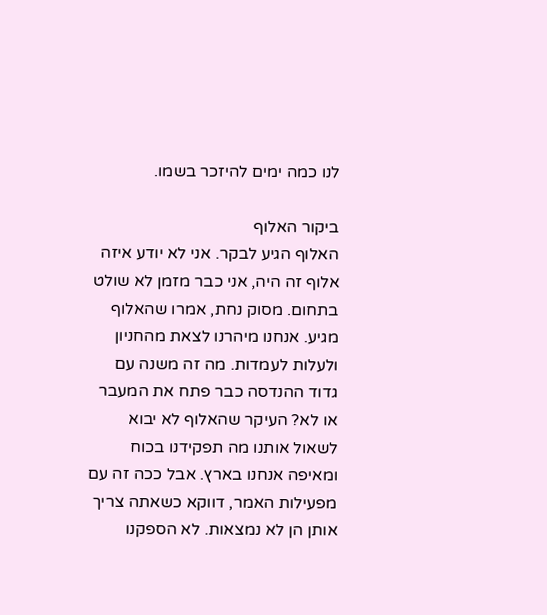לנו כמה ימים להיזכר בשמו.

ביקור האלוף
האלוף הגיע לבקר. אני לא יודע איזה אלוף זה היה, אני כבר מזמן לא שולט בתחום. מסוק נחת, אמרו שהאלוף מגיע. אנחנו מיהרנו לצאת מהחניון ולעלות לעמדות. מה זה משנה עם גדוד ההנדסה כבר פתח את המעבר או לא? העיקר שהאלוף לא יבוא לשאול אותנו מה תפקידנו בכוח ומאיפה אנחנו בארץ. אבל ככה זה עם מפעילות האמר, דווקא כשאתה צריך אותן הן לא נמצאות. לא הספקנו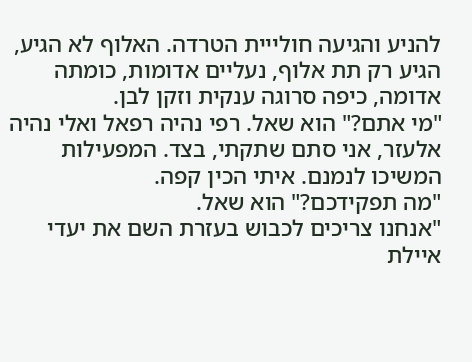להניע והגיעה חולייית הטרדה. האלוף לא הגיע, הגיע רק תת אלוף, נעליים אדומות, כומתה אדומה, כיפה סרוגה ענקית וזקן לבן.
"מי אתם?" הוא שאל. רפי נהיה רפאל ואלי נהיה אלעזר, אני סתם שתקתי, בצד. המפעילות המשיכו לנמנם. איתי הכין קפה.
"מה תפקידכם?" הוא שאל.
"אנחנו צריכים לכבוש בעזרת השם את יעדי איילת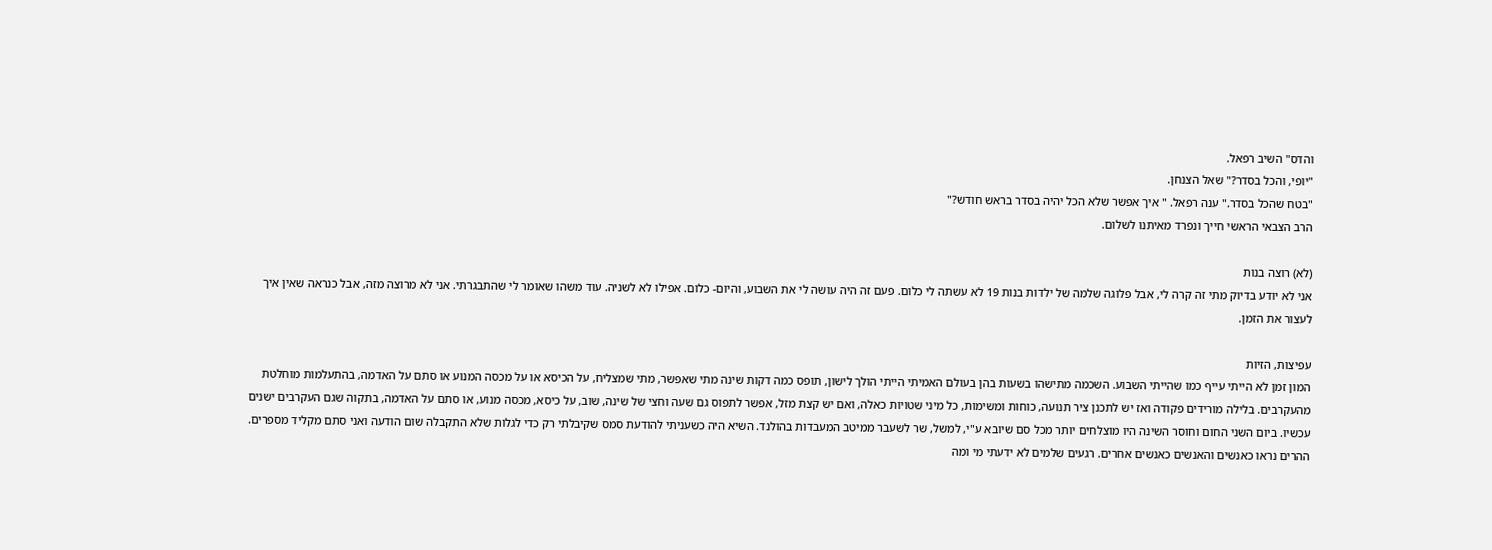והדס" השיב רפאל.
"יופי, והכל בסדר?" שאל הצנחן.
"בטח שהכל בסדר." ענה רפאל. " איך אפשר שלא הכל יהיה בסדר בראש חודש?"
הרב הצבאי הראשי חייך ונפרד מאיתנו לשלום.

(לא) רוצה בנות
אני לא יודע בדיוק מתי זה קרה לי, אבל פלוגה שלמה של ילדות בנות 19 לא עשתה לי כלום. פעם זה היה עושה לי את השבוע, והיום- כלום. אפילו לא לשניה. עוד משהו שאומר לי שהתבגרתי. אני לא מרוצה מזה, אבל כנראה שאין איך לעצור את הזמן.

עפיצות, הזיות
המון זמן לא הייתי עייף כמו שהייתי השבוע. השכמה מתישהו בשעות בהן בעולם האמיתי הייתי הולך לישון, תופס כמה דקות שינה מתי שאפשר, מתי שמצליח, על הכיסא או על מכסה המנוע או סתם על האדמה, בהתעלמות מוחלטת מהעקרבים. בלילה מורידים פקודה ואז יש לתכנן ציר תנועה, כוחות ומשימות, כל מיני שטויות כאלה, ואם יש קצת מזל, אפשר לתפוס גם שעה וחצי של שינה, שוב, על כיסא, מכסה מנוע, או סתם על האדמה, בתקוה שגם העקרבים ישנים עכשיו. ביום השני החום וחוסר השינה היו מוצלחים יותר מכל סם שיובא ע"י, למשל, שר לשעבר ממיטב המעבדות בהולנד. השיא היה כשעניתי להודעת סמס שקיבלתי רק כדי לגלות שלא התקבלה שום הודעה ואני סתם מקליד מספרים. ההרים נראו כאנשים והאנשים כאנשים אחרים. רגעים שלמים לא ידעתי מי ומה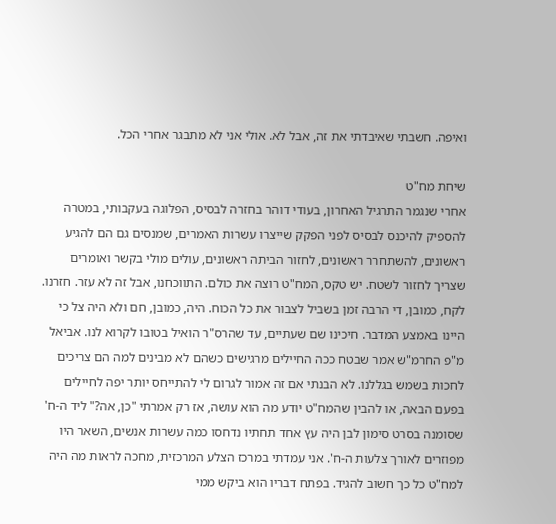ואיפה. חשבתי שאיבדתי את זה, אבל לא. אולי אני לא מתבגר אחרי הכל.

שיחת מח"ט
אחרי שנגמר התרגיל האחרון, בעודי דוהר בחזרה לבסיס, הפלוגה בעקבותי, במטרה להספיק להיכנס לבסיס לפני הפקק שייצרו עשרות האמרים, שמנסים גם הם להגיע ראשונים, להשתחרר ראשונים, לחזור הביתה ראשונים, עולים מולי בקשר ואומרים שצריך לחזור לשטח. יש טקס, המח"ט רוצה את כולם. התווכחנו, אבל זה לא עזר. חזרנו. לקח, כמובן, די הרבה זמן בשביל לצבור את כל הכוח. היה, כמובן, חם ולא היה צל כי היינו באמצע המדבר. חיכינו שם שעתיים, עד שהרס"ר הואיל בטובו לקרוא לנו. אביאל מ"פ החרמ"ש אמר שבטח ככה החיילים מרגישים כשהם לא מבינים למה הם צריכים לחכות בשמש בגללנו. לא הבנתי אם זה אמור לגרום לי להתייחס יותר יפה לחיילים בפעם הבאה, או להבין שהמח"ט יודע מה הוא עושה, אז רק אמרתי "כן, אה?" ליד ה-ח' שסומנה בסרט סימון לבן היה עץ אחד תחתיו נדחסו כמה עשרות אנשים, השאר היו מפוזרים לאורך צלעות ה-ח'. אני עמדתי במרכז הצלע המרכזית, מחכה לראות מה היה למח"ט כל כך חשוב להגיד. בפתח דבריו הוא ביקש ממי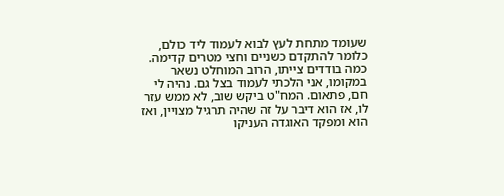שעומד מתחת לעץ לבוא לעמוד ליד כולם, כלומר להתקדם כשניים וחצי מטרים קדימה. כמה בודדים צייתו, הרוב המוחלט נשאר במקומו, אני הלכתי לעמוד בצל גם. נהיה לי חם, פתאום. המח"ט ביקש שוב, לא ממש עזר לו, אז הוא דיבר על זה שהיה תרגיל מצויין, ואז הוא ומפקד האוגדה העניקו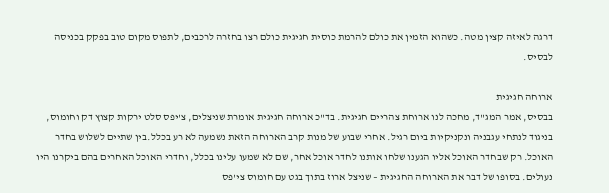דרגה לאיזה קצין מטה. כשהוא הזמין את כולם להרמת כוסית חגיגית כולם רצו בחזרה לרכבים, לתפוס מקום טוב בפקק בכניסה לבסיס.

ארוחה חגיגית
בבסיס, אמר המג"ד, מחכה לנו ארוחת צהריים חגיגית. בד"כ ארוחה חגיגית אומרת שניצלים, צ'יפס סלט ירקות קצוץ דק וחומוס, בניגוד לנתחי עגבניה ונקניקיות ביום רגיל. אחרי שבוע של מנות קרב הארוחה הזאת נשמעה לא רע בכלל.בין שתיים לשלוש בחדר האוכל. רק שבחדר האוכל אליו הגענו שלחו אותנו לחדר אוכל אחר, שם לא שמעו עלינו בכלל, וחדרי האוכל האחרים בהם ביקרנו היו נעולים. בסופו של דבר את הארוחה החגיגית – שניצל ארוז בתוך בגט עם חומוס צי'פס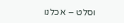וסלט – אכלנו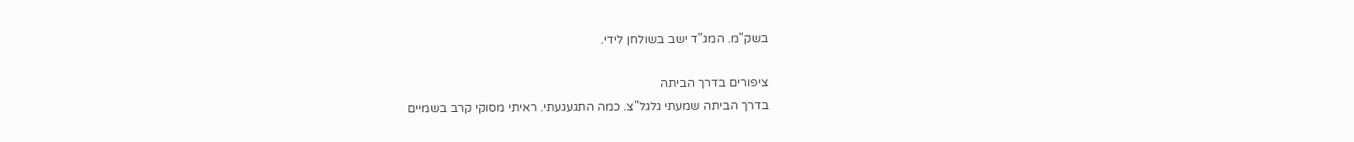בשק"מ. המג"ד ישב בשולחן לידי.

ציפורים בדרך הביתה
בדרך הביתה שמעתי גלגל"צ. כמה התגעגעתי. ראיתי מסוקי קרב בשמיים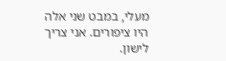מעלי, במבט שני אלה היו ציפורים. אני צריך לישון.